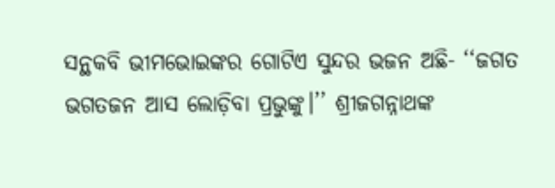ସନ୍ଥକବି ଭୀମଭୋଇଙ୍କର ଗୋଟିଏ ସୁନ୍ଦର ଭଜନ ଅଛି- ‘‘ଜଗତ ଭଗତଜନ ଆସ ଲୋଡ଼ିବା ପ୍ରଭୁଙ୍କୁ।’’ ଶ୍ରୀଜଗନ୍ନାଥଙ୍କ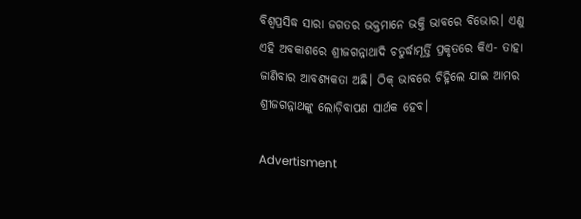ବିଶ୍ବପ୍ରସିଦ୍ଧ ସାରା ଜଗତର ଭକ୍ତମାନେ ଭକ୍ତି ଭାବରେ ବିଭୋର। ଏଣୁ ଏହି ଅବକାଶରେ ଶ୍ରୀଜଗନ୍ନାଥାଦି ଚତୁର୍ଦ୍ଧାମୂର୍ତ୍ତି ପ୍ରକୃତରେ କିଏ- ତାହା ଜାଣିବାର ଆବଶ୍ୟକତା ଅଛି। ଠିକ୍‌ ଭାବରେ ଚିହ୍ନିଲେ ଯାଇ ଆମର ଶ୍ରୀଜଗନ୍ନାଥଙ୍କୁ ଲୋଡ଼ିବାପଣ ସାର୍ଥକ ହେବ।

Advertisment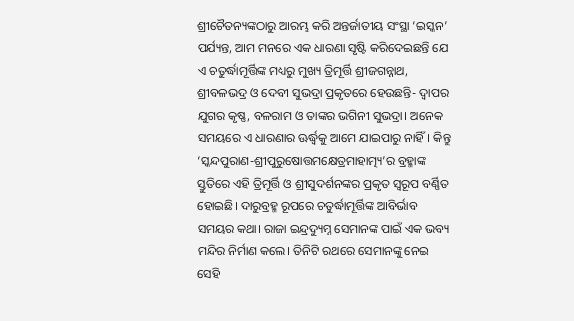ଶ୍ରୀଚୈତନ୍ୟଙ୍କଠାରୁ ଆରମ୍ଭ କରି ଅନ୍ତର୍ଜାତୀୟ ସଂସ୍ଥା ‘ଇସ୍କନ’ ପର୍ଯ୍ୟନ୍ତ, ଆମ ମନରେ ଏକ ଧାରଣା ସୃଷ୍ଟି କରିଦେଇଛନ୍ତି ଯେ ଏ ଚତୁର୍ଦ୍ଧାମୂର୍ତ୍ତିଙ୍କ ମଧ୍ୟରୁ ମୁଖ୍ୟ ତ୍ରିମୂର୍ତ୍ତି ‌ଶ୍ରୀଜଗନ୍ନାଥ, ଶ୍ରୀବଳଭଦ୍ର ଓ ଦେବୀ ସୁଭଦ୍ରା ପ୍ରକୃତରେ ହେଉଛନ୍ତି- ଦ୍ବାପର ଯୁଗର କୃଷ୍ଣ, ବଳରାମ ଓ ତାଙ୍କର ଭଗିନୀ ସୁଭଦ୍ରା। ଅନେକ ସମୟରେ ଏ ଧାରଣାର ଊର୍ଦ୍ଧ୍ବକୁ ଆମେ ଯାଇପାରୁ ନାହିଁ। କିନ୍ତୁ ‘ସ୍କନ୍ଦପୁରାଣ-ଶ୍ରୀପୁରୁଷୋତ୍ତମକ୍ଷେତ୍ରମାହାତ୍ମ୍ୟ’ର ବ୍ରହ୍ମାଙ୍କ ସ୍ତୁତିରେ ଏହି ତ୍ରିମୂର୍ତ୍ତି ଓ ଶ୍ରୀସୁଦର୍ଶନଙ୍କର ପ୍ରକୃତ ସ୍ବରୂପ ବର୍ଣ୍ଣିତ ହୋଇଛି। ଦାରୁବ୍ରହ୍ମ ରୂପରେ ଚତୁର୍ଦ୍ଧାମୂର୍ତ୍ତିଙ୍କ ଆବିର୍ଭାବ ସମୟର କଥା। ରାଜା ଇନ୍ଦ୍ରଦ୍ୟୁମ୍ନ‌ ସେମାନଙ୍କ ପାଇଁ ଏକ ଭବ୍ୟ ମନ୍ଦିର ନିର୍ମାଣ କଲେ। ତିନିଟି ରଥରେ ସେମାନଙ୍କୁ ନେଇ ସେହି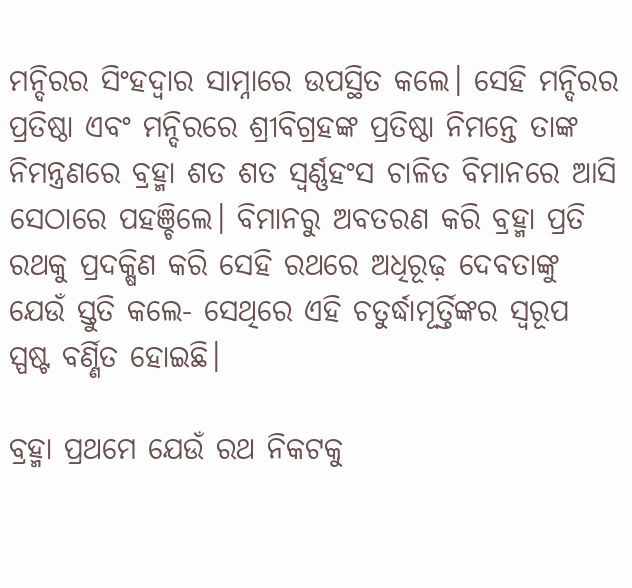ମନ୍ଦିରର ସିଂହଦ୍ବାର ସାମ୍ନାରେ ଉପସ୍ଥିତ କଲେ। ସେହି ମନ୍ଦିରର ପ୍ରତିଷ୍ଠା ଏବଂ ମନ୍ଦିରରେ ଶ୍ରୀବିଗ୍ରହଙ୍କ ପ୍ରତିଷ୍ଠା ନିମନ୍ତେ ତାଙ୍କ ନିମନ୍ତ୍ରଣରେ ବ୍ରହ୍ମା ଶତ ଶତ ସ୍ବର୍ଣ୍ଣହଂସ ଚାଳିତ ବିମାନରେ ଆସି ସେଠାରେ ପହଞ୍ଚିଲେ। ବିମାନରୁ ଅବତରଣ କରି ବ୍ରହ୍ମା ପ୍ରତି ରଥକୁ ପ୍ରଦକ୍ଷିଣ କରି ସେହି ରଥରେ ଅଧିରୂଢ଼ ଦେବତାଙ୍କୁ ଯେଉଁ ସ୍ତୁତି କଲେ- ସେଥିରେ ଏହି ଚତୁର୍ଦ୍ଧାମୂର୍ତ୍ତିଙ୍କର ସ୍ବରୂପ ସ୍ପଷ୍ଟ ବର୍ଣ୍ଣିତ ହୋଇଛି।

ବ୍ରହ୍ମା ପ୍ରଥମେ ଯେଉଁ ରଥ ନିକଟକୁ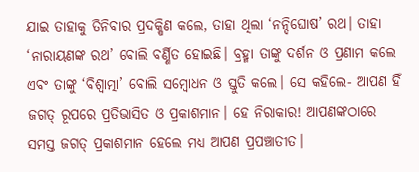ଯାଇ ତାହାକୁ ତିନିବାର ପ୍ରଦକ୍ଷିଣ କଲେ, ତାହା ଥିଲା ‘ନନ୍ଦିଘୋଷ’ ରଥ। ତାହା ‘ନାରାୟଣଙ୍କ ରଥ’ ବୋଲି ବର୍ଣ୍ଣିତ ହୋଇଛି। ବ୍ରହ୍ମା ତାଙ୍କୁ ଦର୍ଶନ ଓ ପ୍ରଣାମ କଲେ ଏବଂ ତାଙ୍କୁ ‘ବିଶ୍ବାତ୍ମା’ ବୋଲି ସମ୍ବୋଧନ ଓ ସ୍ତୁତି କଲେ। ସେ କହିଲେ- ଆପଣ ହିଁ ଜଗତ୍‌ ରୂପରେ ପ୍ରତିଭାସିତ ଓ ପ୍ରକାଶମାନ। ହେ ନିରାକାର! ଆପଣଙ୍କଠାରେ ସମସ୍ତ ଜଗତ୍‌ ପ୍ରକାଶମାନ ହେଲେ ମଧ୍ୟ ଆପଣ ପ୍ରପଞ୍ଚାତୀତ।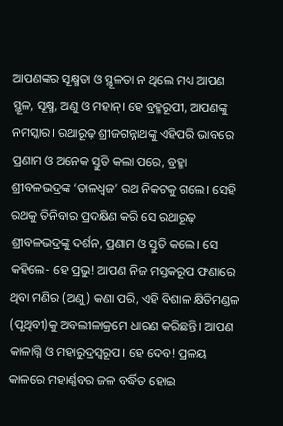ଆପଣଙ୍କର ସୂକ୍ଷ୍ମତା ଓ ସ୍ଥୂଳତା ନ ଥିଲେ ମଧ୍ୟ ଆପଣ ସ୍ଥୂଳ, ସୂକ୍ଷ୍ମ, ଅଣୁ ଓ ମହାନ୍‌। ହେ ବ୍ରହ୍ମରୂପୀ, ଆପଣଙ୍କୁ ନମସ୍କାର। ରଥାରୂଢ଼ ଶ୍ରୀଜଗନ୍ନାଥଙ୍କୁ ଏହିପରି ଭାବରେ ପ୍ରଣାମ ଓ ଅନେକ ସ୍ତୁତି କଲା ପରେ, ବ୍ରହ୍ମା ଶ୍ରୀବଳଭଦ୍ରଙ୍କ ‘ତାଳଧ୍ବଜ’ ରଥ ନିକଟକୁ ଗଲେ। ସେହି ରଥକୁ ତିନିବାର ପ୍ରଦକ୍ଷିଣ କରି ସେ ରଥାରୂଢ଼ ଶ୍ରୀବଳଭଦ୍ରଙ୍କୁ ଦର୍ଶନ, ପ୍ରଣାମ ଓ ସ୍ତୁତି କଲେ। ସେ କହିଲେ- ହେ ପ୍ରଭୁ! ଆପଣ ନିଜ ମସ୍ତକରୂପ ଫଣାରେ ଥିବା ମଣିର (ଅଣୁ) କଣା ପରି, ଏହି ବିଶାଳ କ୍ଷିତିମଣ୍ଡଳ (ପୃଥିବୀ)କୁ ଅବଲୀଳାକ୍ରମେ ଧାରଣ କରିଛନ୍ତି। ଆପଣ କାଳାଗ୍ନି ଓ ମହାରୁଦ୍ରସ୍ବରୂପ। ହେ ଦେବ! ପ୍ରଳୟ କାଳରେ ମହାର୍ଣ୍ଣବର ଜଳ ବର୍ଦ୍ଧିତ ହୋଇ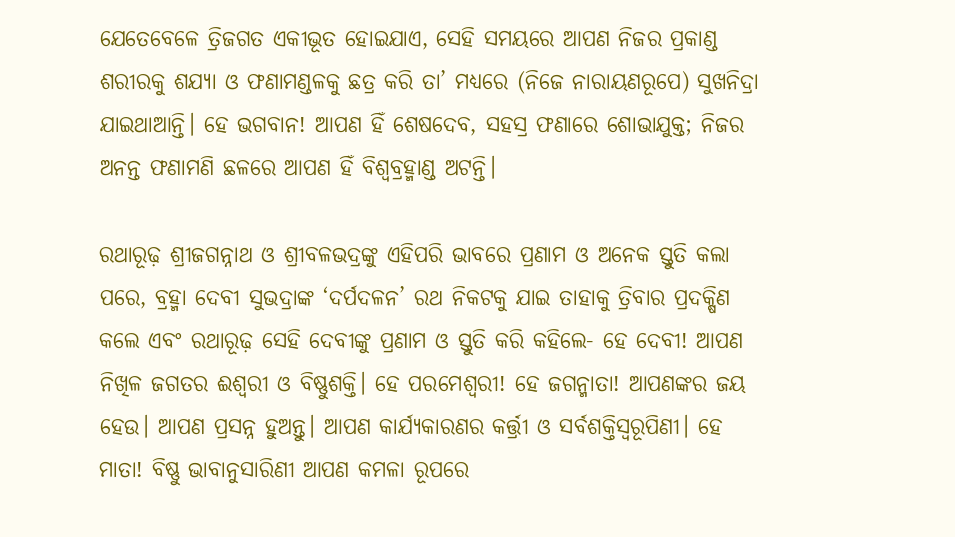ଯେତେବେଳେ ତ୍ରିଜଗତ ଏକୀଭୂତ ହୋଇଯାଏ, ସେହି ସମୟରେ ଆପଣ ନିଜର ପ୍ରକାଣ୍ଡ ଶରୀରକୁ ଶଯ୍ୟା ଓ ଫଣାମଣ୍ଡଳକୁ ଛତ୍ର କରି ତା’ ମଧ୍ୟରେ (ନିଜେ ନାରାୟଣରୂପେ) ସୁଖନିଦ୍ରା ଯାଇଥାଆନ୍ତି। ହେ ଭଗବାନ! ଆପଣ ହିଁ ଶେଷଦେବ, ସହସ୍ର ଫଣାରେ ଶୋଭାଯୁକ୍ତ; ନିଜର ଅନନ୍ତ ଫଣାମଣି ଛଳରେ ଆପଣ ହିଁ ବିଶ୍ବବ୍ରହ୍ମାଣ୍ଡ ଅଟନ୍ତି।

ରଥାରୂଢ଼ ଶ୍ରୀଜଗନ୍ନାଥ ଓ ଶ୍ରୀବଳଭଦ୍ରଙ୍କୁ ଏହିପରି ଭାବରେ ପ୍ରଣାମ ଓ ଅନେକ ସ୍ତୁତି କଲା ପରେ, ବ୍ରହ୍ମା ଦେବୀ ସୁଭଦ୍ରାଙ୍କ ‘ଦର୍ପଦଳନ’ ରଥ ନିକଟକୁ ଯାଇ ତାହାକୁ ତ୍ରିବାର ପ୍ରଦକ୍ଷିଣ କଲେ ଏବଂ ରଥାରୂଢ଼ ସେହି ଦେବୀଙ୍କୁ ପ୍ରଣାମ ଓ ସ୍ତୁତି କରି କହିଲେ- ହେ ଦେବୀ! ଆପଣ ନିଖିଳ ଜଗତର ଈଶ୍ବରୀ ଓ ବିଷ୍ଣୁଶକ୍ତି। ହେ ପରମେଶ୍ବରୀ! ହେ ଜଗନ୍ମାତା! ଆପଣଙ୍କର ଜୟ ହେଉ। ଆପଣ ପ୍ରସନ୍ନ ହୁଅନ୍ତୁ। ଆପଣ କାର୍ଯ୍ୟକାରଣର କର୍ତ୍ତ୍ରୀ ଓ ସର୍ବଶକ୍ତିସ୍ବରୂପିଣୀ। ହେ ମାତା! ବିଷ୍ଣୁ ଭାବାନୁସାରିଣୀ ଆପଣ କମଳା ରୂପରେ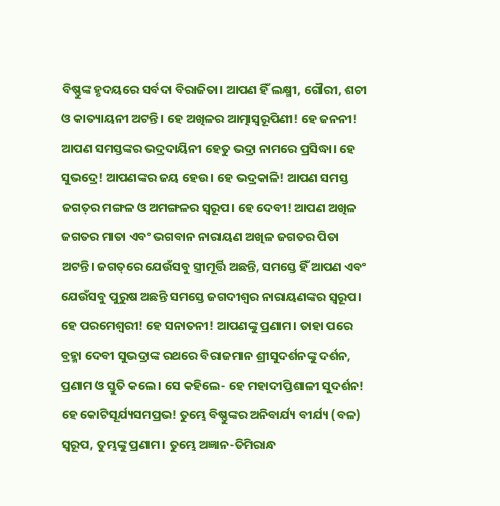ବିଷ୍ଣୁଙ୍କ ହୃଦୟରେ ସର୍ବଦା ବିରାଜିତା। ଆପଣ ହିଁ ଲକ୍ଷ୍ମୀ, ଗୌରୀ, ଶଚୀ ଓ କାତ୍ୟାୟନୀ ଅଟନ୍ତି। ହେ ଅଖିଳର ଆତ୍ମାସ୍ବରୂପିଣୀ! ହେ ଜନନୀ! ଆପଣ ସମସ୍ତଙ୍କର ଭଦ୍ରଦାୟିନୀ ହେତୁ ଭଦ୍ରା ନାମରେ ପ୍ରସିଦ୍ଧା। ହେ ସୁଭଦ୍ରେ! ଆପଣଙ୍କର ଜୟ ହେଉ। ହେ ଭଦ୍ରକାଳି! ଆପଣ ସମସ୍ତ ଜଗତ୍‌ର ମଙ୍ଗଳ ଓ ଅମଙ୍ଗଳର ସ୍ବରୂପ। ହେ ଦେବୀ! ଆପଣ ଅଖିଳ ଜଗତର ମାତା ଏବଂ ଭଗବାନ ନାରାୟଣ ଅଖିଳ ଜଗତର ପିତା ଅଟନ୍ତି। ଜଗତ୍‌ରେ ଯେଉଁସବୁ ସ୍ତ୍ରୀମୂର୍ତ୍ତି ଅଛନ୍ତି, ସମସ୍ତେ ହିଁ ଆପଣ ଏବଂ ଯେଉଁସବୁ ପୁରୁଷ ଅଛନ୍ତି ସମସ୍ତେ ଜଗଦୀଶ୍ବର ନାରାୟଣଙ୍କର ସ୍ବରୂପ। ହେ ପରମେଶ୍ବରୀ! ହେ ସନାତନୀ! ଆପଣଙ୍କୁ ପ୍ରଣାମ। ତାହା ପରେ ବ୍ରହ୍ମା ଦେବୀ ସୁଭଦ୍ରାଙ୍କ ରଥରେ ବିରାଜମାନ ଶ୍ରୀସୁଦର୍ଶନଙ୍କୁ ଦର୍ଶନ, ପ୍ରଣାମ ଓ ସ୍ତୁତି କଲେ। ସେ କହିଲେ- ହେ ମହାଦୀପ୍ତିଶାଳୀ ସୁଦର୍ଶନ! ହେ କୋଟିସୂର୍ଯ୍ୟସମପ୍ରଭ! ତୁମ୍ଭେ ବିଷ୍ଣୁଙ୍କର ଅନିବାର୍ଯ୍ୟ ବୀର୍ଯ୍ୟ (ବଳ) ସ୍ବରୂପ, ତୁମ୍ଭଙ୍କୁ ପ୍ରଣାମ। ତୁମ୍ଭେ ଅଜ୍ଞାନ-ତିମିରାନ୍ଧ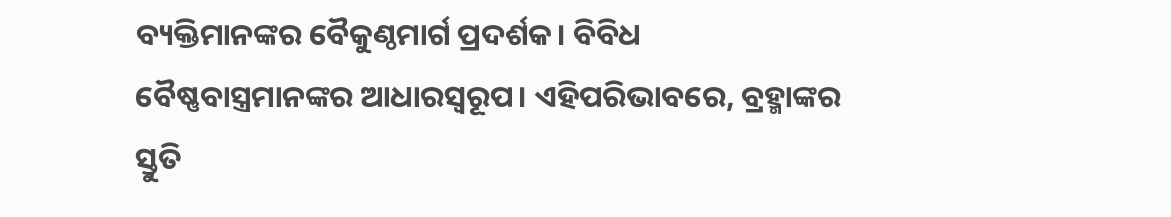ବ୍ୟକ୍ତିମାନଙ୍କର ବୈକୁଣ୍ଠମାର୍ଗ ପ୍ରଦର୍ଶକ। ବିବିଧ ବୈଷ୍ଣବାସ୍ତ୍ରମାନଙ୍କର ଆଧାରସ୍ବରୂପ। ଏହିପରିଭାବରେ, ବ୍ରହ୍ମାଙ୍କର ସ୍ତୁତି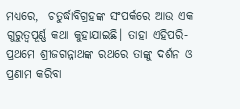ମଧ୍ୟରେ,  ଚତୁର୍ଦ୍ଧାବିଗ୍ରହଙ୍କ ସଂପର୍କରେ ଆଉ ଏକ ଗୁରୁତ୍ବପୂର୍ଣ୍ଣ କଥା କୁହାଯାଇଛି। ତାହା ଏହିପରି- ପ୍ରଥମେ ଶ୍ରୀଜଗନ୍ନାଥଙ୍କ ରଥରେ ତାଙ୍କୁ ଦର୍ଶନ ଓ ପ୍ରଣାମ କରିବା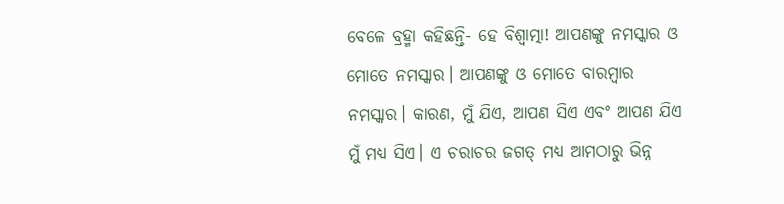ବେଳେ ବ୍ରହ୍ମା କହିଛନ୍ତି- ହେ ବିଶ୍ବାତ୍ମା! ଆପଣଙ୍କୁ ନମସ୍କାର ଓ ମୋତେ ନମସ୍କାର। ଆପଣଙ୍କୁ ଓ ମୋତେ ବାରମ୍ବାର ନମସ୍କାର। କାରଣ, ମୁଁ ଯିଏ, ଆପଣ ସିଏ ଏବଂ ଆପଣ ଯିଏ ମୁଁ ମଧ୍ୟ ସିଏ। ଏ ଚରାଚର ଜଗତ୍‌ ମଧ୍ୟ ଆମଠାରୁ ଭିନ୍ନ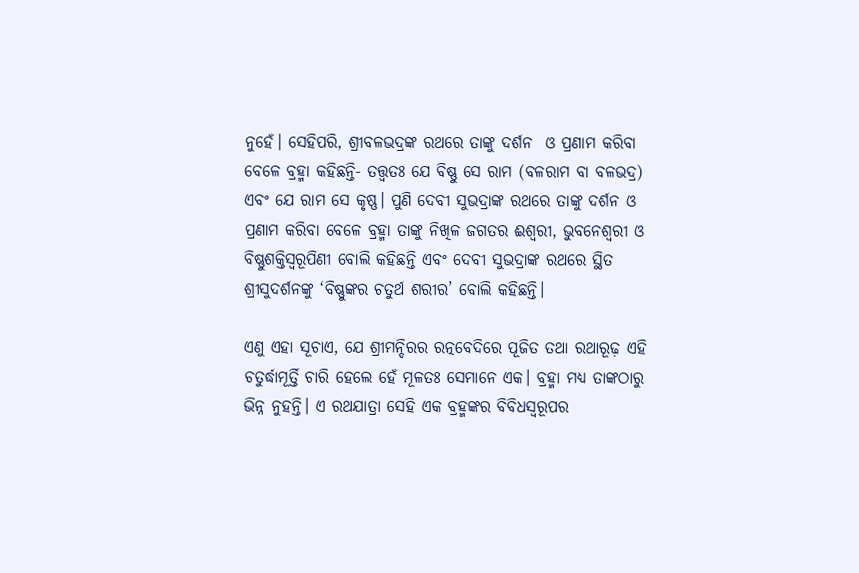ନୁହେଁ। ସେହିପରି, ଶ୍ରୀବଳଭଦ୍ରଙ୍କ ରଥରେ ତାଙ୍କୁ ଦର୍ଶନ  ଓ ପ୍ରଣାମ କରିବା ବେଳେ ବ୍ରହ୍ମା କହିଛନ୍ତି- ତତ୍ତ୍ବତଃ ଯେ ବିଷ୍ଣୁ ସେ ରାମ (ବଳରାମ ବା ବଳଭଦ୍ର) ଏବଂ ଯେ ରାମ ସେ କୃଷ୍ଣ। ପୁଣି ଦେବୀ ସୁଭଦ୍ରାଙ୍କ ରଥରେ ତାଙ୍କୁ ଦର୍ଶନ ଓ ପ୍ରଣାମ କରିବା ବେଳେ ବ୍ରହ୍ମା ତାଙ୍କୁ ନିଖିଳ ଜଗତର ଈଶ୍ବରୀ, ଭୁବନେଶ୍ବରୀ ଓ ବିଷ୍ଣୁଶକ୍ତିସ୍ବରୂପିଣୀ ବୋଲି କହିଛନ୍ତି ଏବଂ ଦେବୀ ସୁଭଦ୍ରାଙ୍କ ରଥରେ ସ୍ଥିତ ଶ୍ରୀସୁଦର୍ଶନଙ୍କୁ ‘ବିଷ୍ଣୁଙ୍କର ଚତୁର୍ଥ ଶରୀର’ ବୋଲି କହିଛନ୍ତି।

ଏଣୁ ଏହା ସୂଚାଏ, ଯେ ଶ୍ରୀମନ୍ଦିରର ରତ୍ନବେଦିରେ ପୂଜିତ ତଥା ରଥାରୂଢ଼ ଏହି ଚତୁର୍ଦ୍ଧାମୂର୍ତ୍ତି ଚାରି ହେଲେ ହେଁ ମୂଳତଃ ସେମାନେ ଏକ। ବ୍ରହ୍ମା ମଧ୍ୟ ତାଙ୍କଠାରୁ ଭିନ୍ନ ନୁହନ୍ତି। ଏ ରଥଯାତ୍ରା ସେହି ଏକ ବ୍ରହ୍ମଙ୍କର ବିବିଧସ୍ବରୂପର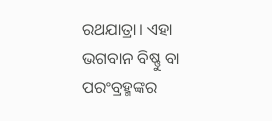ରଥଯାତ୍ରା। ଏହା ଭଗବାନ ବିଷ୍ଣୁ ବା ପରଂବ୍ରହ୍ମଙ୍କର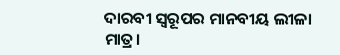ଦାରବୀ ସ୍ବରୂପର ମାନବୀୟ ଲୀଳା ମାତ୍ର।